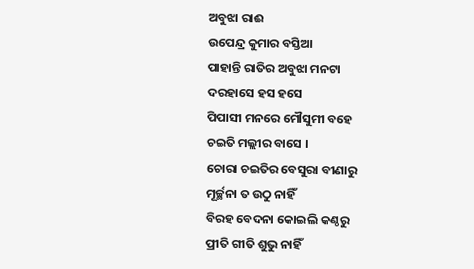ଅବୁଝା ରାଈ
ଉପେନ୍ଦ୍ର କୁମାର ବସ୍ତିଆ
ପାହାନ୍ତି ରାତିର ଅବୁଝା ମନଟା
ଦରହାସେ ହସ ହସେ
ପିପାସୀ ମନରେ ମୌସୁମୀ ବହେ
ଚଇତି ମଲ୍ଲୀର ବାସେ ।
ଚୋରା ଚଇତିର ବେସୁରା ବୀଣାରୁ
ମୂର୍ଚ୍ଛନା ତ ଉଠୁ ନାହିଁ
ବିରହ ବେଦନା କୋଇଲି କଣ୍ଠରୁ
ପ୍ରୀତି ଗୀତି ଶୁଭୁ ନାହିଁ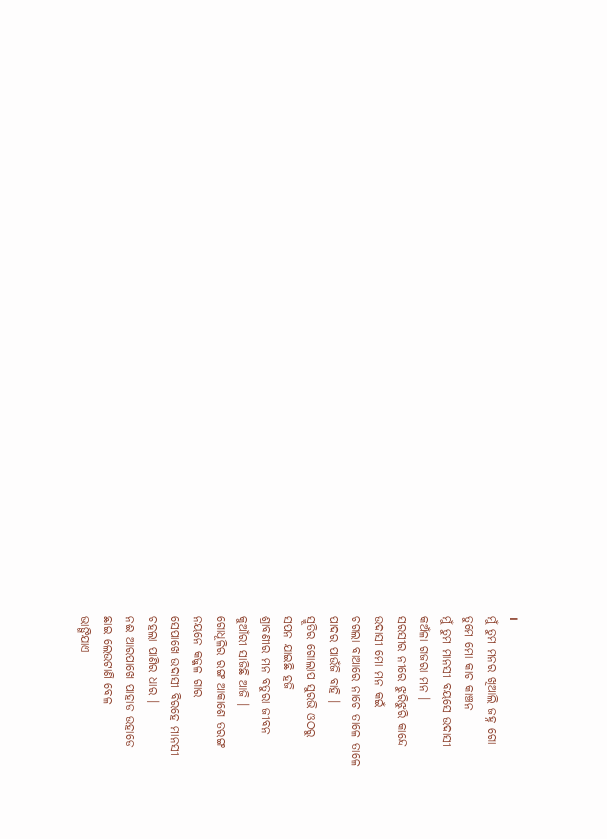।
ମୁଁ ତୁମ ମନର ଖିଆଲି ଜହ୍ନ ଗୋ
ତୁମେ ମୋ କାଚ କାଞ୍ଚନ
ମୁଁ ତୁମ ମାନସୀ ବୟସେ ଉଦାସୀ
କଅଁଳା ଗଜରା ମନ ।
ସରସୀର ନୀରେ ଝୁରିଝୁରି କାନ୍ଦେ
ଉଦାସୀ ମୋ ମନ କଇଁ
ଚଗଲା ବାଆରେ ନାଚେ ତାଳେ ତାଳେ
ପାଦର ପାଉଁଜି ବାହି ।
ସ୍ମୂତିର ଗୋଲାପ ସୁରଭି ଓଠରୁ
ସପନ ଯାଇଛି ହଜି
ଶ୍ରାବଣୀର ମନ ବତୁରା ଜୀବନ
କୁଆଁରୀ ସାଜିଛି ଆଜି ।
ଗୋଧୂଳିର ରଙ୍ଗ ଆକାଶେ ତରଙ୍ଗ
ନୟନେ କଜ୍ଜଳ ଗାର
ସେପାଖେ ଉଦାସୀ ବିରହେ ମାନସୀ
ଚହଲା ପାଣିର ଧାର ।
ନଈ ଆରପାଖେ ପାହାଡ ଉହାଡେ
ଛାଇ ଲେଉଟାଣି ବେଳ
ଭାଙ୍ଗିଯାଏ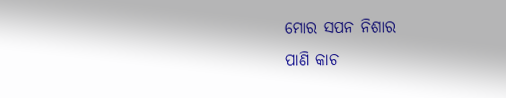ମୋର ସପନ ନିଶାର
ପାଣି କାଚ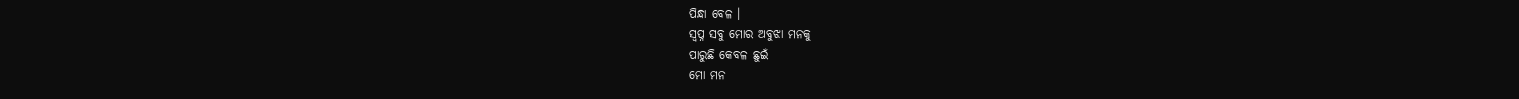ପିନ୍ଧା ବେଳ ।
ସ୍ବପ୍ନ ସବୁ ମୋର ଅବୁଝା ମନକୁ
ପାରୁଛି କେବଳ ଛୁଇଁ
ମୋ ମନ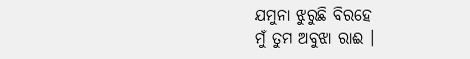ଯମୁନା ଝୁରୁଛି ବିରହେ
ମୁଁ ତୁମ ଅବୁଝା ରାଈ ।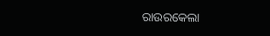ରାଉରକେଲା